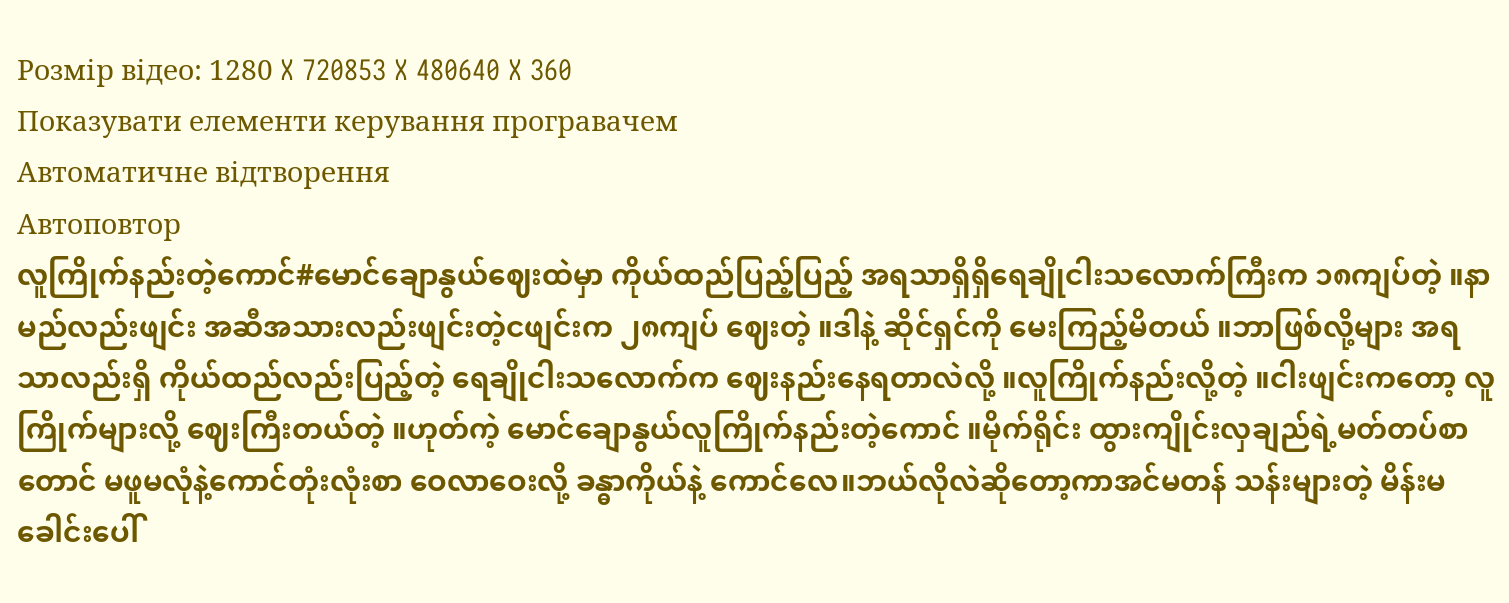Розмір відео: 1280 X 720853 X 480640 X 360
Показувати елементи керування програвачем
Автоматичне відтворення
Автоповтор
လူကြိုက်နည်းတဲ့ကောင်#မောင်ချောနွယ်ဈေးထဲမှာ ကိုယ်ထည်ပြည့်ပြည့် အရသာရှိရှိရေချိုငါးသလောက်ကြီးက ၁၈ကျပ်တဲ့ ။နာမည်လည်းဖျင်း အဆီအသားလည်းဖျင်းတဲ့ငဖျင်းက ၂၈ကျပ် ဈေးတဲ့ ။ဒါနဲ့ ဆိုင်ရှင်ကို မေးကြည့်မိတယ် ။ဘာဖြစ်လို့များ အရသာလည်းရှိ ကိုယ်ထည်လည်းပြည့်တဲ့ ရေချိုငါးသလောက်က ဈေးနည်းနေရတာလဲလို့ ။လူကြိုက်နည်းလို့တဲ့ ။ငါးဖျင်းကတော့ လူကြိုက်များလို့ ဈေးကြီးတယ်တဲ့ ။ဟုတ်ကဲ့ မောင်ချောနွယ်လူကြိုက်နည်းတဲ့ကောင် ။မိုက်ရိုင်း ထွားကျိုင်းလှချည်ရဲ့မတ်တပ်စာတောင် မဖူမလုံနဲ့ကောင်တုံးလုံးစာ ဝေလာဝေးလို့ ခန္ဓာကိုယ်နဲ့ ကောင်လေ။ဘယ်လိုလဲဆိုတော့ကာအင်မတန် သန်းများတဲ့ မိန်းမခေါင်းပေါ်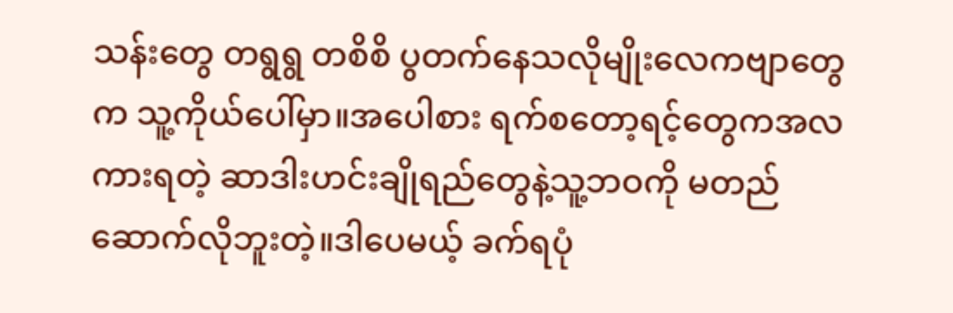သန်းတွေ တရွရွ တစိစိ ပွတက်နေသလိုမျိုးလေကဗျာတွေက သူ့ကိုယ်ပေါ်မှာ။အပေါစား ရက်စတော့ရင့်တွေကအလကားရတဲ့ ဆာဒါးဟင်းချိုရည်တွေနဲ့သူ့ဘဝကို မတည်ဆောက်လိုဘူးတဲ့။ဒါပေမယ့် ခက်ရပုံ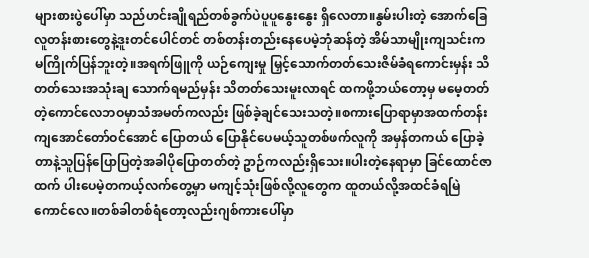များစားပွဲပေါ်မှာ သည်ဟင်းချိုရည်တစ်ခွက်ပဲပူပူနွေးနွေး ရှိလေတာ။နွမ်းပါးတဲ့ အောက်ခြေ လူတန်းစားတွေနဲ့ဒူးတင်ပေါင်တင် တစ်တန်းတည်းနေပေမဲ့ဘုံဆန်တဲ့ အိမ်သာမျိုးကျသင်းက မကြိုက်ပြန်ဘူးတဲ့။အရက်ဖြူကို ယဉ်ကျေးမှု မြှင့်သောက်တတ်သေးဇိမ်ခံရကောင်းမှန်း သိတတ်သေးအသုံးချ သောက်ရမည်မှန်း သိတတ်သေးမူးလာရင် ထကဖို့ဘယ်တော့မှ မမေ့တတ်တဲ့ကောင်လေဘဝမှာသံအမတ်ကလည်း ဖြစ်ခဲ့ချင်သေးသတဲ့။စကားပြောရာမှာအထက်တန်းကျအောင်တော်ဝင်အောင် ပြောတယ် ပြောနိုင်ပေမယ့်သူတစ်ဖက်လူကို အမှန်တကယ် ပြောခဲ့တာနဲ့သူပြန်ပြောပြတဲ့အခါပိုပြောတတ်တဲ့ ဥာဉ်ကလည်းရှိသေး။ပါးတဲ့နေရာမှာ ခြင်ထောင်ဇာထက် ပါးပေမဲ့တကယ့်လက်တွေ့မှာ မကျင့်သုံးဖြစ်လို့လူတွေက ထူတယ်လို့အထင်ခံရမြဲ ကောင်လေ။တစ်ခါတစ်ရံတော့လည်းဂျစ်ကားပေါ်မှာ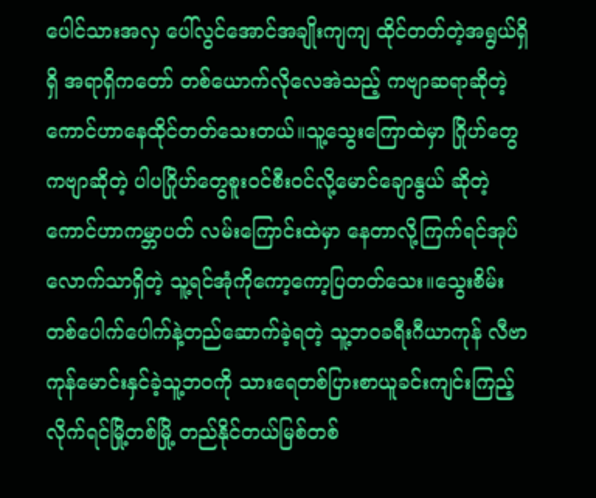ပေါင်သားအလှ ပေါ်လွင်အောင်အချိုးကျကျ ထိုင်တတ်တဲ့အရွယ်ရှိရှိ အရာရှိကတော် တစ်ယောက်လိုလေအဲသည့် ကဗျာဆရာဆိုတဲ့ ကောင်ဟာနေထိုင်တတ်သေးတယ်။သူ့သွေးကြောထဲမှာ ဂြိုဟ်တွေကဗျာဆိုတဲ့ ပါပဂြိုဟ်တွေစူးဝင်စီးဝင်လို့မောင်ချောနွယ် ဆိုတဲ့ကောင်ဟာကမ္ဘာပတ် လမ်းကြောင်းထဲမှာ နေတာလို့ကြက်ရင်အုပ်လောက်သာရှိတဲ့ သူ့ရင်အုံကိုကော့ကော့ပြတတ်သေး။သွေးစိမ်း တစ်ပေါက်ပေါက်နဲ့တည်ဆောက်ခဲ့ရတဲ့ သူ့ဘဝခရီးဂီယာကုန် လီဗာကုန်မောင်းနှင်ခဲ့သူ့ဘဝကို သားရေတစ်ပြားစာယူခင်းကျင်းကြည့်လိုက်ရင်မြို့တစ်မြို့ တည်နိုင်တယ်မြစ်တစ်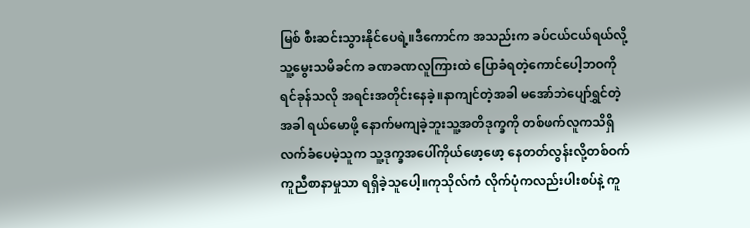မြစ် စီးဆင်းသွားနိုင်ပေရဲ့။ဒီကောင်က အသည်းက ခပ်ငယ်ငယ်ရယ်လို့သူ့မွေးသမိခင်က ခဏခဏလူကြားထဲ ပြောခံရတဲ့ကောင်ပေါ့ဘဝကို ရင်ခုန်သလို အရင်းအတိုင်းနေခဲ့။နာကျင်တဲ့အခါ မအော်ဘဲပျော်ရွှင်တဲ့အခါ ရယ်မောဖို့ နောက်မကျခဲ့ဘူးသူ့အတိဒုက္ခကို တစ်ဖက်လူကသိရှိလက်ခံပေမဲ့သူက သူ့ဒုက္ခအပေါ်ကိုယ်ဖော့ဖော့ နေတတ်လွန်းလို့တစ်ဝက်ကူညီစာနာမှုသာ ရရှိခဲ့သူပေါ့။ကုသိုလ်ကံ လိုက်ပုံကလည်းပါးစပ်နဲ့ ကူ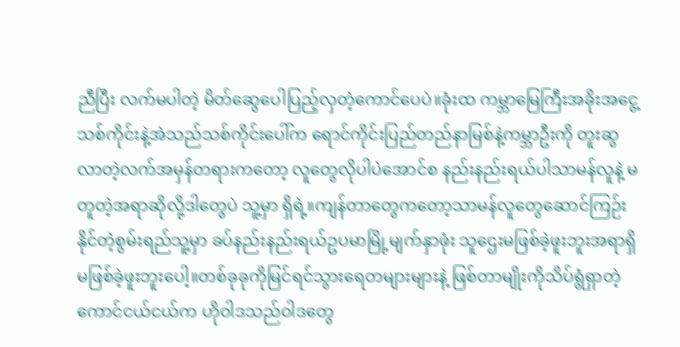ညီပြီး လက်မပါတဲ့ မိတ်ဆွေပေါပြည့်လှတဲ့ကောင်ပေပဲ။ခုံးထ ကမ္ဘာမြေကြီးအခိုးအငွေ့ သစ်ကိုင်းနဲ့အဲသည်သစ်ကိုင်းပေါ်က ရောင်ကိုင်းပြည်တည်နာမြစ်နဲ့ကမ္ဘာဦးကို တူးဆွလာတဲ့လက်အမှန်တရားကတော့ လူတွေလိုပါပဲအောင်စ နည်းနည်းရယ်ပါသာမန်လူနဲ့ မတူတဲ့အရာဆိုလို့ဒါတွေပဲ သူ့မှာ ရှိရဲ့။ကျန်တာတွေကတော့သာမန်လူတွေဆောင်ကြဉ်းနိုင်တဲ့စွမ်းရည်သူ့မှာ ခပ်နည်းနည်းရယ်ဥပမာမြို့မျက်နှာဖုံး သူဌေးမဖြစ်ခဲ့ဖူးဘူးအရာရှိ မဖြစ်ခဲ့ဖူးဘူးပေါ့။တစ်ခုခုကိုမြင်ရင်သွားရေတများများနဲ့ ဖြစ်တာမျိုးကိုသိပ်ရွံရှာတဲ့ကောင်ငယ်ငယ်က ဟိုဝါဒသည်ဝါဒတွေ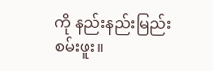ကို နည်းနည်းမြည်းစမ်းဖူး။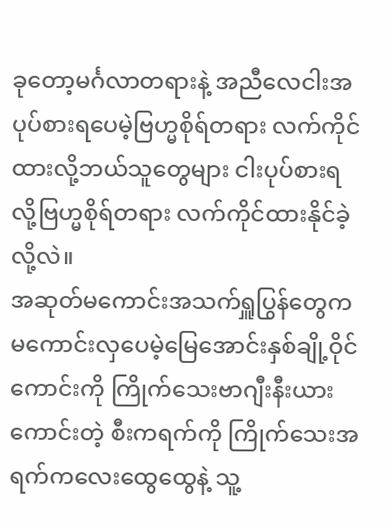ခုတော့မင်္ဂလာတရားနဲ့ အညီလေငါးအပုပ်စားရပေမဲ့ဗြဟ္မစိုရ်တရား လက်ကိုင်ထားလို့ဘယ်သူတွေများ ငါးပုပ်စားရလို့ဗြဟ္မစိုရ်တရား လက်ကိုင်ထားနိုင်ခဲ့လို့လဲ။
အဆုတ်မကောင်းအသက်ရှူပြွန်တွေက မကောင်းလှပေမဲ့မြေအောင်းနှစ်ချို့ဝိုင်ကောင်းကို ကြိုက်သေးဗာဂျီးနီးယားကောင်းတဲ့ စီးကရက်ကို ကြိုက်သေးအရက်ကလေးထွေထွေနဲ့ သူ့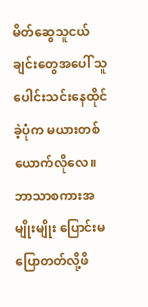မိတ်ဆွေသူငယ်ချင်းတွေအပေါ် သူ ပေါင်းသင်းနေထိုင်ခဲ့ပုံက မယားတစ်ယောက်လိုလေ။ဘာသာစကားအမျိုးမျိုး ပြောင်းမပြောတတ်လို့ဖိ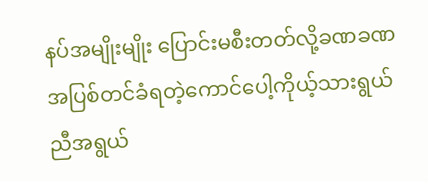နပ်အမျိုးမျိုး ပြောင်းမစီးတတ်လို့ခဏခဏ အပြစ်တင်ခံရတဲ့ကောင်ပေါ့ကိုယ့်သားရွယ် ညီအရွယ်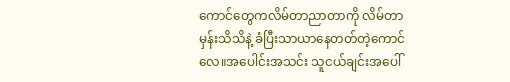ကောင်တွေကလိမ်တာညာတာကို လိမ်တာမှန်းသိသိနဲ့ ခံပြီးသာယာနေတတ်တဲ့ကောင်လေ။အပေါင်းအသင်း သူငယ်ချင်းအပေါ်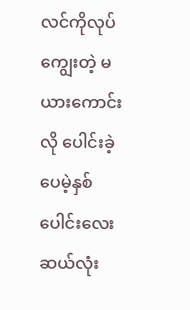လင်ကိုလုပ်ကျွေးတဲ့ မယားကောင်းလို ပေါင်းခဲ့ပေမဲ့နှစ်ပေါင်းလေးဆယ်လုံး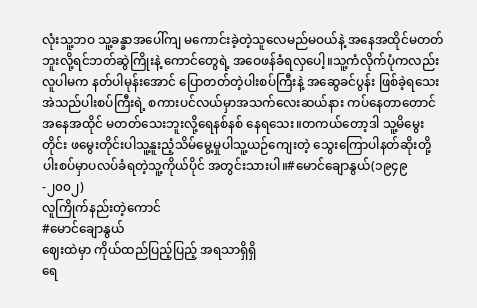လုံးသူ့ဘဝ သူ့ခန္ခာအပေါ်ကျ မကောင်းခဲ့တဲ့သူလေမည်မဝယ်နဲ့ အနေအထိုင်မတတ်ဘူးလို့ရင်ဘတ်ဆွဲကြိုးနဲ့ ကောင်တွေရဲ့ အဝေဖန်ခံရလှပေါ့။သူ့ကံလိုက်ပုံကလည်းလူပါမက နတ်ပါမုန်းအောင် ပြောတတ်တဲ့ပါးစပ်ကြီးနဲ့ အဆွေခင်ပွန်း ဖြစ်ခဲ့ရသေးအဲသည်ပါးစပ်ကြီးရဲ့ စကားပင်လယ်မှာအသက်လေးဆယ်နား ကပ်နေတာတောင်အနေအထိုင် မတတ်သေးဘူးလို့ရေနစ်နစ် နေရသေး။တကယ်တော့ဒါ သူ့မိမွေးတိုင်း ဖမွေးတိုင်းပါသူ့နူးညံ့သိမ်မွေ့မှုပါသူ့ယဉ်ကျေးတဲ့ သွေးကြောပါနတ်ဆိုးတို့ပါးစပ်မှာပလပ်ခံရတဲ့သူ့ကိုယ်ပိုင် အတွင်းသားပါ။#မောင်ချောနွယ်(၁၉၄၉-၂၀၀၂)
လူကြိုက်နည်းတဲ့ကောင်
#မောင်ချောနွယ်
ဈေးထဲမှာ ကိုယ်ထည်ပြည့်ပြည့် အရသာရှိရှိ
ရေ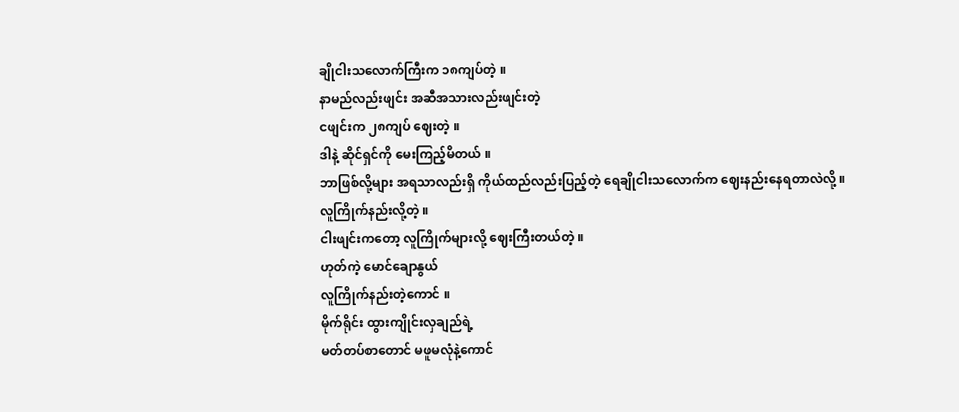ချိုငါးသလောက်ကြီးက ၁၈ကျပ်တဲ့ ။
နာမည်လည်းဖျင်း အဆီအသားလည်းဖျင်းတဲ့
ငဖျင်းက ၂၈ကျပ် ဈေးတဲ့ ။
ဒါနဲ့ ဆိုင်ရှင်ကို မေးကြည့်မိတယ် ။
ဘာဖြစ်လို့များ အရသာလည်းရှိ ကိုယ်ထည်လည်းပြည့်တဲ့ ရေချိုငါးသလောက်က ဈေးနည်းနေရတာလဲလို့ ။
လူကြိုက်နည်းလို့တဲ့ ။
ငါးဖျင်းကတော့ လူကြိုက်များလို့ ဈေးကြီးတယ်တဲ့ ။
ဟုတ်ကဲ့ မောင်ချောနွယ်
လူကြိုက်နည်းတဲ့ကောင် ။
မိုက်ရိုင်း ထွားကျိုင်းလှချည်ရဲ့
မတ်တပ်စာတောင် မဖူမလုံနဲ့ကောင်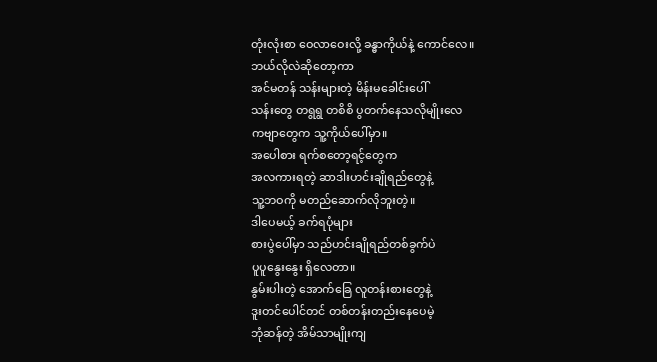တုံးလုံးစာ ဝေလာဝေးလို့ ခန္ဓာကိုယ်နဲ့ ကောင်လေ။
ဘယ်လိုလဲဆိုတော့ကာ
အင်မတန် သန်းများတဲ့ မိန်းမခေါင်းပေါ်
သန်းတွေ တရွရွ တစိစိ ပွတက်နေသလိုမျိုးလေ
ကဗျာတွေက သူ့ကိုယ်ပေါ်မှာ။
အပေါစား ရက်စတော့ရင့်တွေက
အလကားရတဲ့ ဆာဒါးဟင်းချိုရည်တွေနဲ့
သူ့ဘဝကို မတည်ဆောက်လိုဘူးတဲ့။
ဒါပေမယ့် ခက်ရပုံများ
စားပွဲပေါ်မှာ သည်ဟင်းချိုရည်တစ်ခွက်ပဲ
ပူပူနွေးနွေး ရှိလေတာ။
နွမ်းပါးတဲ့ အောက်ခြေ လူတန်းစားတွေနဲ့
ဒူးတင်ပေါင်တင် တစ်တန်းတည်းနေပေမဲ့
ဘုံဆန်တဲ့ အိမ်သာမျိုးကျ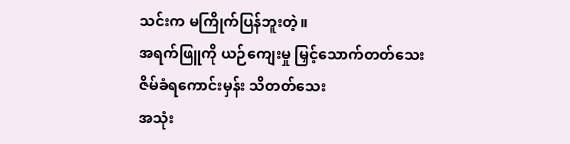သင်းက မကြိုက်ပြန်ဘူးတဲ့။
အရက်ဖြူကို ယဉ်ကျေးမှု မြှင့်သောက်တတ်သေး
ဇိမ်ခံရကောင်းမှန်း သိတတ်သေး
အသုံး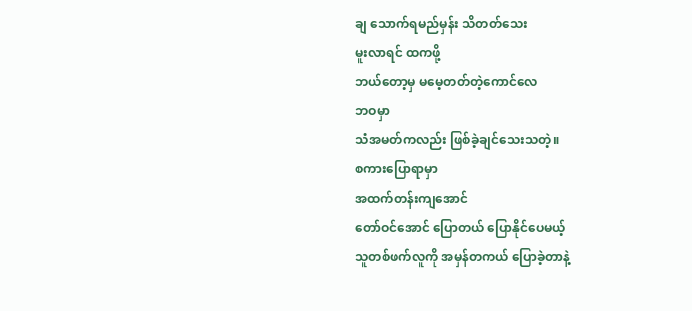ချ သောက်ရမည်မှန်း သိတတ်သေး
မူးလာရင် ထကဖို့
ဘယ်တော့မှ မမေ့တတ်တဲ့ကောင်လေ
ဘဝမှာ
သံအမတ်ကလည်း ဖြစ်ခဲ့ချင်သေးသတဲ့။
စကားပြောရာမှာ
အထက်တန်းကျအောင်
တော်ဝင်အောင် ပြောတယ် ပြောနိုင်ပေမယ့်
သူတစ်ဖက်လူကို အမှန်တကယ် ပြောခဲ့တာနဲ့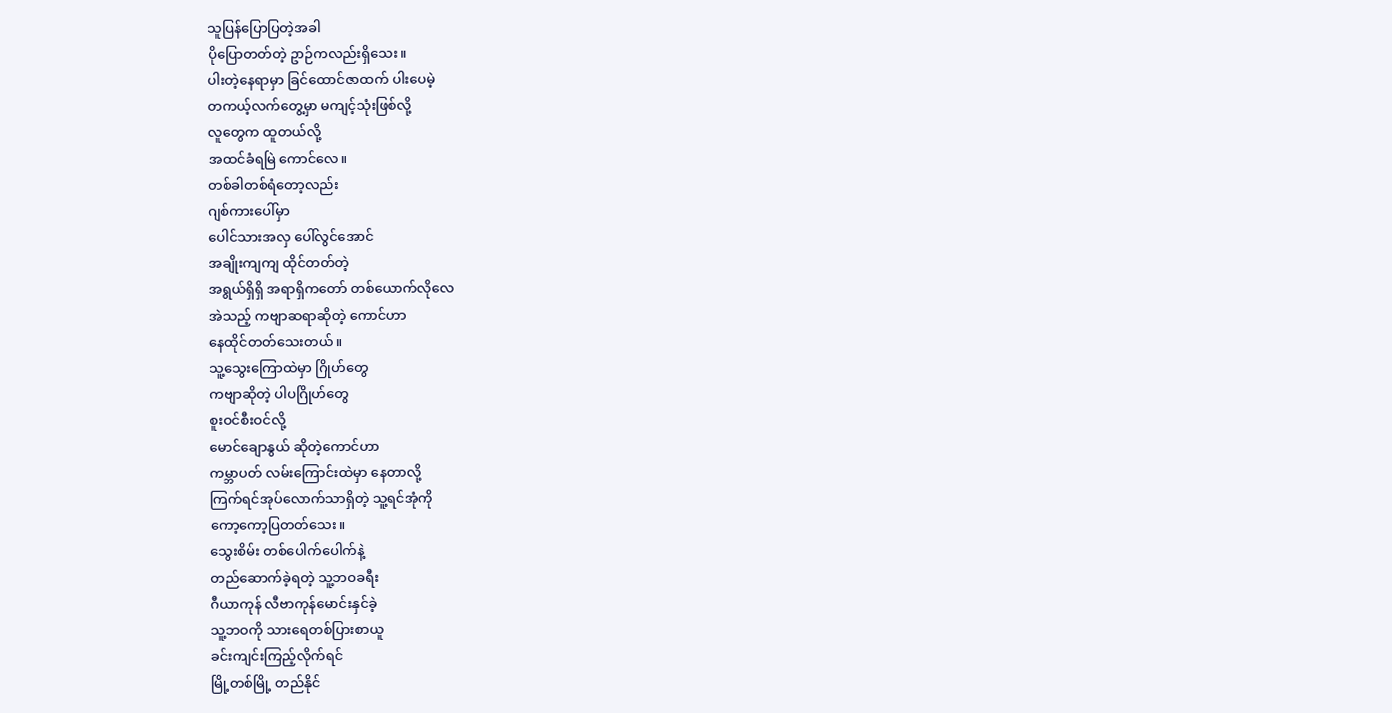သူပြန်ပြောပြတဲ့အခါ
ပိုပြောတတ်တဲ့ ဥာဉ်ကလည်းရှိသေး။
ပါးတဲ့နေရာမှာ ခြင်ထောင်ဇာထက် ပါးပေမဲ့
တကယ့်လက်တွေ့မှာ မကျင့်သုံးဖြစ်လို့
လူတွေက ထူတယ်လို့
အထင်ခံရမြဲ ကောင်လေ။
တစ်ခါတစ်ရံတော့လည်း
ဂျစ်ကားပေါ်မှာ
ပေါင်သားအလှ ပေါ်လွင်အောင်
အချိုးကျကျ ထိုင်တတ်တဲ့
အရွယ်ရှိရှိ အရာရှိကတော် တစ်ယောက်လိုလေ
အဲသည့် ကဗျာဆရာဆိုတဲ့ ကောင်ဟာ
နေထိုင်တတ်သေးတယ်။
သူ့သွေးကြောထဲမှာ ဂြိုဟ်တွေ
ကဗျာဆိုတဲ့ ပါပဂြိုဟ်တွေ
စူးဝင်စီးဝင်လို့
မောင်ချောနွယ် ဆိုတဲ့ကောင်ဟာ
ကမ္ဘာပတ် လမ်းကြောင်းထဲမှာ နေတာလို့
ကြက်ရင်အုပ်လောက်သာရှိတဲ့ သူ့ရင်အုံကို
ကော့ကော့ပြတတ်သေး။
သွေးစိမ်း တစ်ပေါက်ပေါက်နဲ့
တည်ဆောက်ခဲ့ရတဲ့ သူ့ဘဝခရီး
ဂီယာကုန် လီဗာကုန်မောင်းနှင်ခဲ့
သူ့ဘဝကို သားရေတစ်ပြားစာယူ
ခင်းကျင်းကြည့်လိုက်ရင်
မြို့တစ်မြို့ တည်နိုင်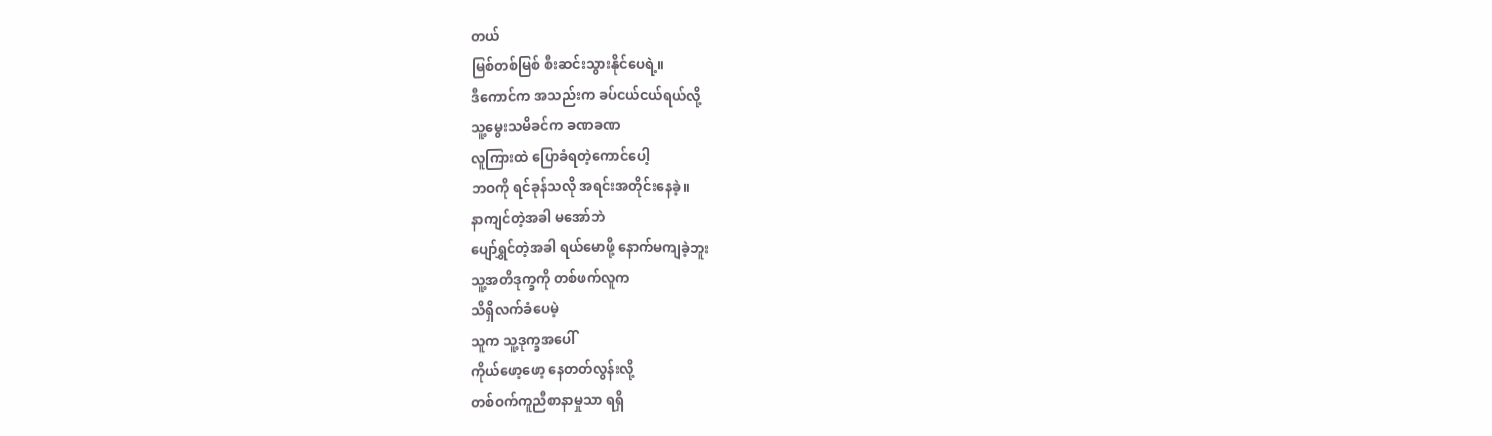တယ်
မြစ်တစ်မြစ် စီးဆင်းသွားနိုင်ပေရဲ့။
ဒီကောင်က အသည်းက ခပ်ငယ်ငယ်ရယ်လို့
သူ့မွေးသမိခင်က ခဏခဏ
လူကြားထဲ ပြောခံရတဲ့ကောင်ပေါ့
ဘဝကို ရင်ခုန်သလို အရင်းအတိုင်းနေခဲ့။
နာကျင်တဲ့အခါ မအော်ဘဲ
ပျော်ရွှင်တဲ့အခါ ရယ်မောဖို့ နောက်မကျခဲ့ဘူး
သူ့အတိဒုက္ခကို တစ်ဖက်လူက
သိရှိလက်ခံပေမဲ့
သူက သူ့ဒုက္ခအပေါ်
ကိုယ်ဖော့ဖော့ နေတတ်လွန်းလို့
တစ်ဝက်ကူညီစာနာမှုသာ ရရှိ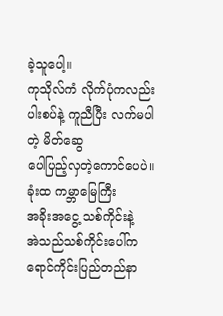ခဲ့သူပေါ့။
ကုသိုလ်ကံ လိုက်ပုံကလည်း
ပါးစပ်နဲ့ ကူညီပြီး လက်မပါတဲ့ မိတ်ဆွေ
ပေါပြည့်လှတဲ့ကောင်ပေပဲ။
ခုံးထ ကမ္ဘာမြေကြီး
အခိုးအငွေ့ သစ်ကိုင်းနဲ့
အဲသည်သစ်ကိုင်းပေါ်က ရောင်ကိုင်းပြည်တည်နာ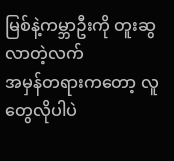မြစ်နဲ့ကမ္ဘာဦးကို တူးဆွလာတဲ့လက်
အမှန်တရားကတော့ လူတွေလိုပါပဲ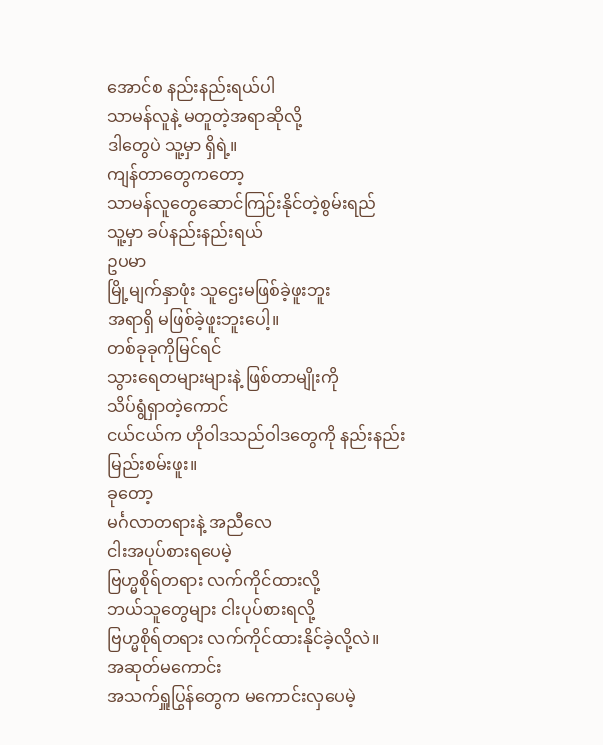အောင်စ နည်းနည်းရယ်ပါ
သာမန်လူနဲ့ မတူတဲ့အရာဆိုလို့
ဒါတွေပဲ သူ့မှာ ရှိရဲ့။
ကျန်တာတွေကတော့
သာမန်လူတွေဆောင်ကြဉ်းနိုင်တဲ့စွမ်းရည်
သူ့မှာ ခပ်နည်းနည်းရယ်
ဥပမာ
မြို့မျက်နှာဖုံး သူဌေးမဖြစ်ခဲ့ဖူးဘူး
အရာရှိ မဖြစ်ခဲ့ဖူးဘူးပေါ့။
တစ်ခုခုကိုမြင်ရင်
သွားရေတများများနဲ့ ဖြစ်တာမျိုးကို
သိပ်ရွံရှာတဲ့ကောင်
ငယ်ငယ်က ဟိုဝါဒသည်ဝါဒတွေကို နည်းနည်းမြည်းစမ်းဖူး။
ခုတော့
မင်္ဂလာတရားနဲ့ အညီလေ
ငါးအပုပ်စားရပေမဲ့
ဗြဟ္မစိုရ်တရား လက်ကိုင်ထားလို့
ဘယ်သူတွေများ ငါးပုပ်စားရလို့
ဗြဟ္မစိုရ်တရား လက်ကိုင်ထားနိုင်ခဲ့လို့လဲ။
အဆုတ်မကောင်း
အသက်ရှူပြွန်တွေက မကောင်းလှပေမဲ့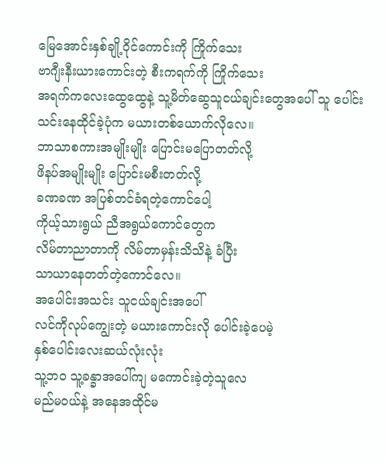မြေအောင်းနှစ်ချို့ဝိုင်ကောင်းကို ကြိုက်သေး
ဗာဂျီးနီးယားကောင်းတဲ့ စီးကရက်ကို ကြိုက်သေး
အရက်ကလေးထွေထွေနဲ့ သူ့မိတ်ဆွေသူငယ်ချင်းတွေအပေါ် သူ ပေါင်းသင်းနေထိုင်ခဲ့ပုံက မယားတစ်ယောက်လိုလေ။
ဘာသာစကားအမျိုးမျိုး ပြောင်းမပြောတတ်လို့
ဖိနပ်အမျိုးမျိုး ပြောင်းမစီးတတ်လို့
ခဏခဏ အပြစ်တင်ခံရတဲ့ကောင်ပေါ့
ကိုယ့်သားရွယ် ညီအရွယ်ကောင်တွေက
လိမ်တာညာတာကို လိမ်တာမှန်းသိသိနဲ့ ခံပြီး
သာယာနေတတ်တဲ့ကောင်လေ။
အပေါင်းအသင်း သူငယ်ချင်းအပေါ်
လင်ကိုလုပ်ကျွေးတဲ့ မယားကောင်းလို ပေါင်းခဲ့ပေမဲ့
နှစ်ပေါင်းလေးဆယ်လုံးလုံး
သူ့ဘဝ သူ့ခန္ခာအပေါ်ကျ မကောင်းခဲ့တဲ့သူလေ
မည်မဝယ်နဲ့ အနေအထိုင်မ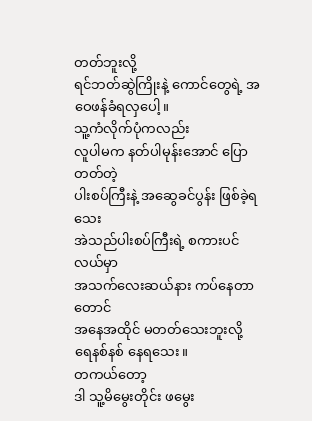တတ်ဘူးလို့
ရင်ဘတ်ဆွဲကြိုးနဲ့ ကောင်တွေရဲ့ အဝေဖန်ခံရလှပေါ့။
သူ့ကံလိုက်ပုံကလည်း
လူပါမက နတ်ပါမုန်းအောင် ပြောတတ်တဲ့
ပါးစပ်ကြီးနဲ့ အဆွေခင်ပွန်း ဖြစ်ခဲ့ရသေး
အဲသည်ပါးစပ်ကြီးရဲ့ စကားပင်လယ်မှာ
အသက်လေးဆယ်နား ကပ်နေတာတောင်
အနေအထိုင် မတတ်သေးဘူးလို့
ရေနစ်နစ် နေရသေး။
တကယ်တော့
ဒါ သူ့မိမွေးတိုင်း ဖမွေး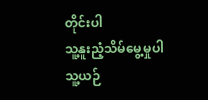တိုင်းပါ
သူ့နူးညံ့သိမ်မွေ့မှုပါ
သူ့ယဉ်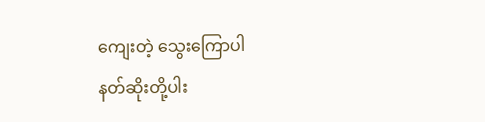ကျေးတဲ့ သွေးကြောပါ
နတ်ဆိုးတို့ပါး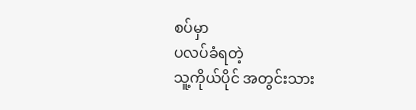စပ်မှာ
ပလပ်ခံရတဲ့
သူ့ကိုယ်ပိုင် အတွင်းသား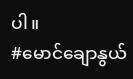ပါ။
#မောင်ချောနွယ်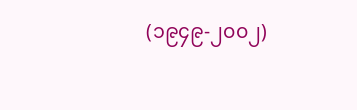(၁၉၄၉-၂၀၀၂)